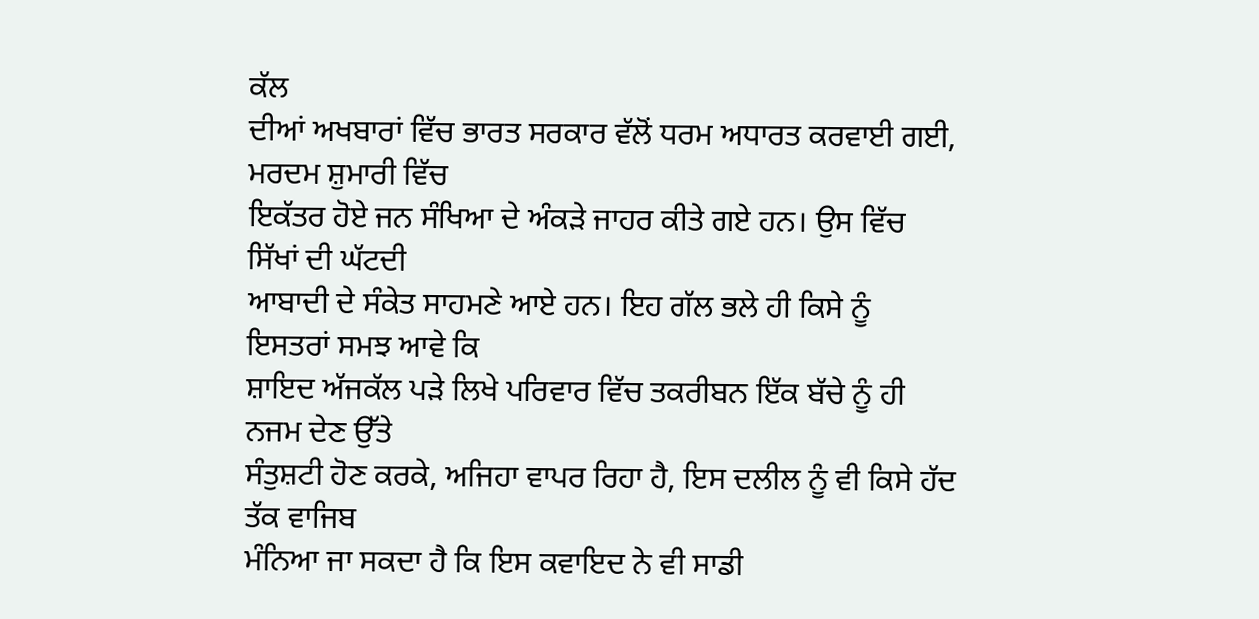ਕੱਲ
ਦੀਆਂ ਅਖਬਾਰਾਂ ਵਿੱਚ ਭਾਰਤ ਸਰਕਾਰ ਵੱਲੋਂ ਧਰਮ ਅਧਾਰਤ ਕਰਵਾਈ ਗਈ, ਮਰਦਮ ਸ਼ੁਮਾਰੀ ਵਿੱਚ
ਇਕੱਤਰ ਹੋਏ ਜਨ ਸੰਖਿਆ ਦੇ ਅੰਕੜੇ ਜਾਹਰ ਕੀਤੇ ਗਏ ਹਨ। ਉਸ ਵਿੱਚ ਸਿੱਖਾਂ ਦੀ ਘੱਟਦੀ
ਆਬਾਦੀ ਦੇ ਸੰਕੇਤ ਸਾਹਮਣੇ ਆਏ ਹਨ। ਇਹ ਗੱਲ ਭਲੇ ਹੀ ਕਿਸੇ ਨੂੰ ਇਸਤਰਾਂ ਸਮਝ ਆਵੇ ਕਿ
ਸ਼ਾਇਦ ਅੱਜਕੱਲ ਪੜੇ ਲਿਖੇ ਪਰਿਵਾਰ ਵਿੱਚ ਤਕਰੀਬਨ ਇੱਕ ਬੱਚੇ ਨੂੰ ਹੀ ਨਜਮ ਦੇਣ ਉੱਤੇ
ਸੰਤੁਸ਼ਟੀ ਹੋਣ ਕਰਕੇ, ਅਜਿਹਾ ਵਾਪਰ ਰਿਹਾ ਹੈ, ਇਸ ਦਲੀਲ ਨੂੰ ਵੀ ਕਿਸੇ ਹੱਦ ਤੱਕ ਵਾਜਿਬ
ਮੰਨਿਆ ਜਾ ਸਕਦਾ ਹੈ ਕਿ ਇਸ ਕਵਾਇਦ ਨੇ ਵੀ ਸਾਡੀ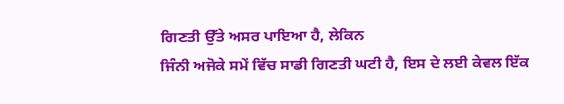ਗਿਣਤੀ ਉੱਤੇ ਅਸਰ ਪਾਇਆ ਹੈ, ਲੇਕਿਨ
ਜਿੰਨੀ ਅਜੋਕੇ ਸਮੇਂ ਵਿੱਚ ਸਾਡੀ ਗਿਣਤੀ ਘਟੀ ਹੈ, ਇਸ ਦੇ ਲਈ ਕੇਵਲ ਇੱਕ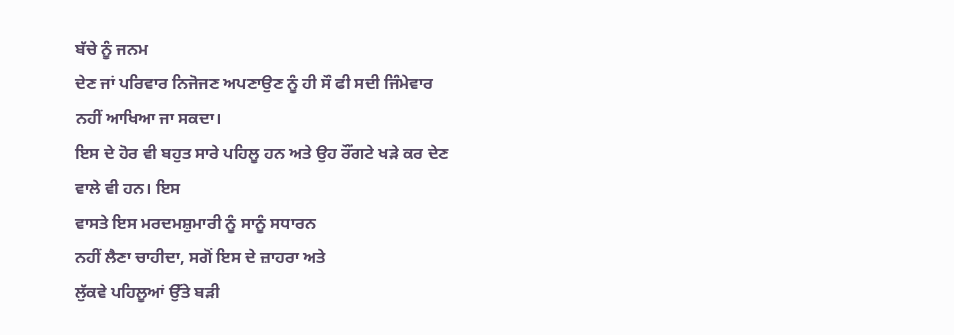ਬੱਚੇ ਨੂੰ ਜਨਮ
ਦੇਣ ਜਾਂ ਪਰਿਵਾਰ ਨਿਜੋਜਣ ਅਪਣਾਉਣ ਨੂੰ ਹੀ ਸੌ ਫੀ ਸਦੀ ਜਿੰਮੇਵਾਰ
ਨਹੀਂ ਆਖਿਆ ਜਾ ਸਕਦਾ।
ਇਸ ਦੇ ਹੋਰ ਵੀ ਬਹੁਤ ਸਾਰੇ ਪਹਿਲੂ ਹਨ ਅਤੇ ਉਹ ਰੌਂਗਟੇ ਖੜੇ ਕਰ ਦੇਣ ਵਾਲੇ ਵੀ ਹਨ। ਇਸ
ਵਾਸਤੇ ਇਸ ਮਰਦਮਸ਼ੁਮਾਰੀ ਨੂੰ ਸਾਨੂੰ ਸਧਾਰਨ
ਨਹੀਂ ਲੈਣਾ ਚਾਹੀਦਾ, ਸਗੋਂ ਇਸ ਦੇ ਜ਼ਾਹਰਾ ਅਤੇ
ਲੁੱਕਵੇ ਪਹਿਲੂਆਂ ਉੱਤੇ ਬੜੀ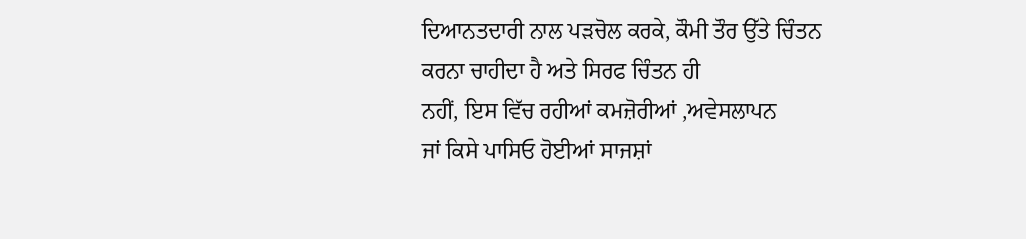ਦਿਆਨਤਦਾਰੀ ਨਾਲ ਪੜਚੋਲ ਕਰਕੇ, ਕੌਮੀ ਤੌਰ ਉੱਤੇ ਚਿੰਤਨ
ਕਰਨਾ ਚਾਹੀਦਾ ਹੈ ਅਤੇ ਸਿਰਫ ਚਿੰਤਨ ਹੀ
ਨਹੀਂ, ਇਸ ਵਿੱਚ ਰਹੀਆਂ ਕਮਜ਼ੋਰੀਆਂ ,ਅਵੇਸਲਾਪਨ
ਜਾਂ ਕਿਸੇ ਪਾਸਿਓ ਹੋਈਆਂ ਸਾਜਸ਼ਾਂ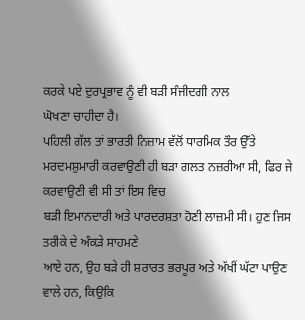ਕਰਕੇ ਪਏ ਦੁਰਪ੍ਰਭਾਵ ਨੂੰ ਵੀ ਬੜੀ ਸੰਜੀਦਗੀ ਨਾਲ
ਘੋਖਣਾ ਚਾਹੀਦਾ ਹੈ।
ਪਹਿਲੀ ਗੱਲ ਤਾਂ ਭਾਰਤੀ ਨਿਜ਼ਾਮ ਵੱਲੋਂ ਧਾਰਮਿਕ ਤੌਰ ਉੱਤੇ
ਮਰਦਮਸ਼ੁਮਾਰੀ ਕਰਵਾਉਣੀ ਹੀ ਬੜਾ ਗਲਤ ਨਜ਼ਰੀਆ ਸੀ, ਫਿਰ ਜੇ ਕਰਵਾਉਣੀ ਵੀ ਸੀ ਤਾਂ ਇਸ ਵਿਚ
ਬੜੀ ਇਮਾਨਦਾਰੀ ਅਤੇ ਪਾਰਦਰਸ਼ਤਾ ਹੋਣੀ ਲਾਜ਼ਮੀ ਸੀ। ਹੁਣ ਜਿਸ ਤਰੀਕੇ ਦੇ ਅੰਕੜੇ ਸਾਹਮਣੇ
ਆਏ ਹਨ, ਉਹ ਬੜੇ ਹੀ ਸ਼ਰਾਰਤ ਭਰਪੂਰ ਅਤੇ ਅੱਖੀਂ ਘੱਟਾ ਪਾਉਣ ਵਾਲੇ ਹਨ, ਕਿਉਕਿ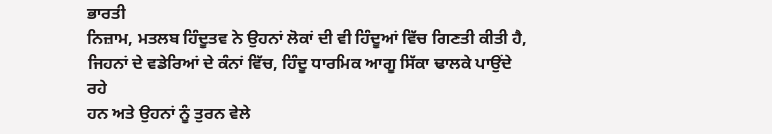ਭਾਰਤੀ
ਨਿਜ਼ਾਮ, ਮਤਲਬ ਹਿੰਦੂਤਵ ਨੇ ਉਹਨਾਂ ਲੋਕਾਂ ਦੀ ਵੀ ਹਿੰਦੂਆਂ ਵਿੱਚ ਗਿਣਤੀ ਕੀਤੀ ਹੈ,
ਜਿਹਨਾਂ ਦੇ ਵਡੇਰਿਆਂ ਦੇ ਕੰਨਾਂ ਵਿੱਚ, ਹਿੰਦੂ ਧਾਰਮਿਕ ਆਗੂ ਸਿੱਕਾ ਢਾਲਕੇ ਪਾਉਂਦੇ ਰਹੇ
ਹਨ ਅਤੇ ਉਹਨਾਂ ਨੂੰ ਤੁਰਨ ਵੇਲੇ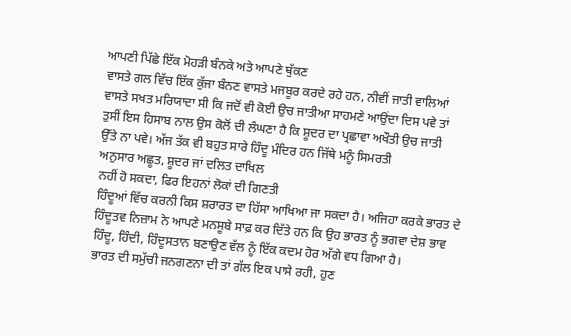ਆਪਣੀ ਪਿੱਛੇ ਇੱਕ ਮੋਹੜੀ ਬੰਨਕੇ ਅਤੇ ਆਪਣੇ ਥੁੱਕਣ
ਵਾਸਤੇ ਗਲ ਵਿੱਚ ਇੱਕ ਕੁੱਜਾ ਬੰਨਣ ਵਾਸਤੇ ਮਜਬੂਰ ਕਰਦੇ ਰਹੇ ਹਨ, ਨੀਵੀਂ ਜਾਤੀ ਵਾਲਿਆਂ
ਵਾਸਤੇ ਸਖਤ ਮਰਿਯਾਦਾ ਸੀ ਕਿ ਜਦੋਂ ਵੀ ਕੋਈ ਉਚ ਜਾਤੀਆ ਸਾਹਮਣੇ ਆਉਂਦਾ ਦਿਸ ਪਵੇ ਤਾਂ
ਤੁਸੀਂ ਇਸ ਹਿਸਾਬ ਨਾਲ ਉਸ ਕੋਲੋਂ ਦੀ ਲੰਘਣਾ ਹੈ ਕਿ ਸ਼ੂਦਰ ਦਾ ਪ੍ਰਛਾਵਾ ਅਖੌਤੀ ਉਚ ਜਾਤੀ
ਉੱਤੇ ਨਾ ਪਵੇ। ਅੱਜ ਤੱਕ ਵੀ ਬਹੁਤ ਸਾਰੇ ਹਿੰਦੂ ਮੰਦਿਰ ਹਨ ਜਿੱਥੇ ਮਨੂੰ ਸਿਮਰਤੀ
ਅਨੁਸਾਰ ਅਛੂਤ, ਸ਼ੂਦਰ ਜਾਂ ਦਲਿਤ ਦਾਖਿਲ
ਨਹੀਂ ਹੋ ਸਕਦਾ, ਫਿਰ ਇਹਨਾਂ ਲੋਕਾਂ ਦੀ ਗਿਣਤੀ
ਹਿੰਦੂਆਂ ਵਿੱਚ ਕਰਨੀ ਕਿਸ ਸ਼ਰਾਰਤ ਦਾ ਹਿੱਸਾ ਆਖਿਆ ਜਾ ਸਕਦਾ ਹੈ। ਅਜਿਹਾ ਕਰਕੇ ਭਾਰਤ ਦੇ
ਹਿੰਦੂਤਵ ਨਿਜ਼ਾਮ ਨੇ ਆਪਣੇ ਮਨਸੂਬੇ ਸਾਫ਼ ਕਰ ਦਿੱਤੇ ਹਨ ਕਿ ਉਹ ਭਾਰਤ ਨੂੰ ਭਗਵਾ ਦੇਸ਼ ਭਾਵ
ਹਿੰਦੂ, ਹਿੰਦੀ, ਹਿੰਦੂਸਤਾਨ ਬਣਾਉਣ ਵੱਲ ਨੂੰ ਇੱਕ ਕਦਮ ਹੋਰ ਅੱਗੇ ਵਧ ਗਿਆ ਹੈ।
ਭਾਰਤ ਦੀ ਸਮੁੱਚੀ ਜਨਗਣਨਾ ਦੀ ਤਾਂ ਗੱਲ ਇਕ ਪਾਸੇ ਰਹੀ, ਹੁਣ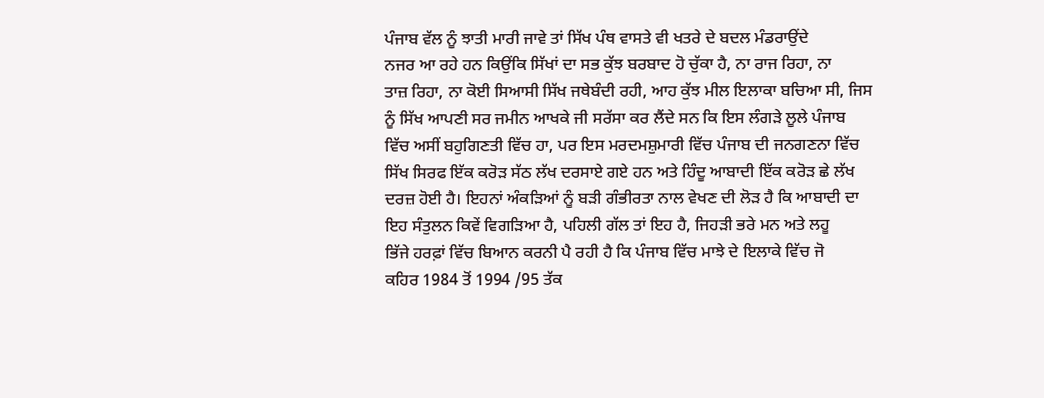ਪੰਜਾਬ ਵੱਲ ਨੂੰ ਝਾਤੀ ਮਾਰੀ ਜਾਵੇ ਤਾਂ ਸਿੱਖ ਪੰਥ ਵਾਸਤੇ ਵੀ ਖਤਰੇ ਦੇ ਬਦਲ ਮੰਡਰਾਉਂਦੇ
ਨਜਰ ਆ ਰਹੇ ਹਨ ਕਿਉਂਕਿ ਸਿੱਖਾਂ ਦਾ ਸਭ ਕੁੱਝ ਬਰਬਾਦ ਹੋ ਚੁੱਕਾ ਹੈ, ਨਾ ਰਾਜ ਰਿਹਾ, ਨਾ
ਤਾਜ਼ ਰਿਹਾ, ਨਾ ਕੋਈ ਸਿਆਸੀ ਸਿੱਖ ਜਥੇਬੰਦੀ ਰਹੀ, ਆਹ ਕੁੱਝ ਮੀਲ ਇਲਾਕਾ ਬਚਿਆ ਸੀ, ਜਿਸ
ਨੂੰ ਸਿੱਖ ਆਪਣੀ ਸਰ ਜਮੀਨ ਆਖਕੇ ਜੀ ਸਰੱਸਾ ਕਰ ਲੈਂਦੇ ਸਨ ਕਿ ਇਸ ਲੰਗੜੇ ਲੂਲੇ ਪੰਜਾਬ
ਵਿੱਚ ਅਸੀਂ ਬਹੁਗਿਣਤੀ ਵਿੱਚ ਹਾ, ਪਰ ਇਸ ਮਰਦਮਸ਼ੁਮਾਰੀ ਵਿੱਚ ਪੰਜਾਬ ਦੀ ਜਨਗਣਨਾ ਵਿੱਚ
ਸਿੱਖ ਸਿਰਫ ਇੱਕ ਕਰੋੜ ਸੱਠ ਲੱਖ ਦਰਸਾਏ ਗਏ ਹਨ ਅਤੇ ਹਿੰਦੂ ਆਬਾਦੀ ਇੱਕ ਕਰੋੜ ਛੇ ਲੱਖ
ਦਰਜ਼ ਹੋਈ ਹੈ। ਇਹਨਾਂ ਅੰਕੜਿਆਂ ਨੂੰ ਬੜੀ ਗੰਭੀਰਤਾ ਨਾਲ ਵੇਖਣ ਦੀ ਲੋੜ ਹੈ ਕਿ ਆਬਾਦੀ ਦਾ
ਇਹ ਸੰਤੁਲਨ ਕਿਵੇਂ ਵਿਗੜਿਆ ਹੈ, ਪਹਿਲੀ ਗੱਲ ਤਾਂ ਇਹ ਹੈ, ਜਿਹੜੀ ਭਰੇ ਮਨ ਅਤੇ ਲਹੂ
ਭਿੱਜੇ ਹਰਫ਼ਾਂ ਵਿੱਚ ਬਿਆਨ ਕਰਨੀ ਪੈ ਰਹੀ ਹੈ ਕਿ ਪੰਜਾਬ ਵਿੱਚ ਮਾਝੇ ਦੇ ਇਲਾਕੇ ਵਿੱਚ ਜੋ
ਕਹਿਰ 1984 ਤੋਂ 1994 /95 ਤੱਕ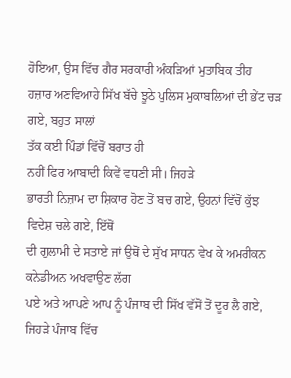ਹੋਇਆ, ਉਸ ਵਿੱਚ ਗੈਰ ਸਰਕਾਰੀ ਅੰਕੜਿਆਂ ਮੁਤਾਬਿਕ ਤੀਹ
ਹਜ਼ਾਰ ਅਣਵਿਆਹੇ ਸਿੱਖ ਬੱਚੇ ਝੂਠੇ ਪੁਲਿਸ ਮੁਕਾਬਲਿਆਂ ਦੀ ਭੇਂਟ ਚੜ ਗਏ, ਬਹੁਤ ਸਾਲਾਂ
ਤੱਕ ਕਈ ਪਿੰਡਾਂ ਵਿੱਚੋਂ ਬਰਾਤ ਹੀ
ਨਹੀਂ ਫਿਰ ਆਬਾਦੀ ਕਿਵੇਂ ਵਧਣੀ ਸੀ। ਜਿਹੜੇ
ਭਾਰਤੀ ਨਿਜ਼ਾਮ ਦਾ ਸ਼ਿਕਾਰ ਹੋਣ ਤੋਂ ਬਚ ਗਏ, ਉਹਨਾਂ ਵਿੱਚੋਂ ਕੁੱਝ ਵਿਦੇਸ਼ ਚਲੇ ਗਏ, ਇੱਥੋਂ
ਦੀ ਗੁਲਾਮੀ ਦੇ ਸਤਾਏ ਜਾਂ ਉਥੋਂ ਦੇ ਸੁੱਖ ਸਾਧਨ ਵੇਖ ਕੇ ਅਮਰੀਕਨ ਕਨੇਡੀਅਨ ਅਖਵਾਉਣ ਲੱਗ
ਪਏ ਅਤੇ ਆਪਣੇ ਆਪ ਨੂੰ ਪੰਜਾਬ ਦੀ ਸਿੱਖ ਵੱਸੋਂ ਤੋਂ ਦੂਰ ਲੈ ਗਏ, ਜਿਹੜੇ ਪੰਜਾਬ ਵਿੱਚ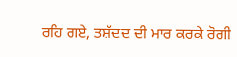ਰਹਿ ਗਏ, ਤਸ਼ੱਦਦ ਦੀ ਮਾਰ ਕਰਕੇ ਰੋਗੀ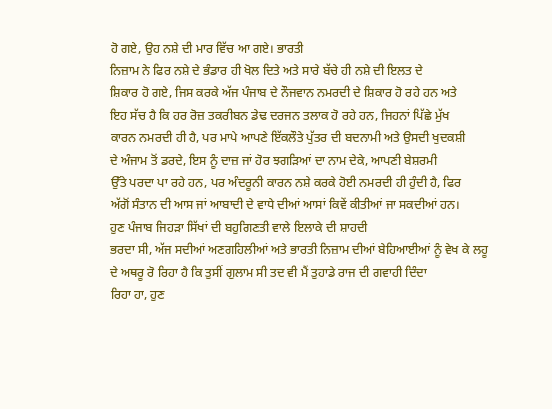ਹੋ ਗਏ, ਉਹ ਨਸ਼ੇ ਦੀ ਮਾਰ ਵਿੱਚ ਆ ਗਏ। ਭਾਰਤੀ
ਨਿਜ਼ਾਮ ਨੇ ਫਿਰ ਨਸ਼ੇ ਦੇ ਭੰਡਾਰ ਹੀ ਖੋਲ ਦਿਤੇ ਅਤੇ ਸਾਰੇ ਬੱਚੇ ਹੀ ਨਸ਼ੇ ਦੀ ਇਲਤ ਦੇ
ਸ਼ਿਕਾਰ ਹੋ ਗਏ, ਜਿਸ ਕਰਕੇ ਅੱਜ ਪੰਜਾਬ ਦੇ ਨੌਜਵਾਨ ਨਮਰਦੀ ਦੇ ਸ਼ਿਕਾਰ ਹੋ ਰਹੇ ਹਨ ਅਤੇ
ਇਹ ਸੱਚ ਹੈ ਕਿ ਹਰ ਰੋਜ਼ ਤਕਰੀਬਨ ਡੇਢ ਦਰਜਨ ਤਲਾਕ ਹੋ ਰਹੇ ਹਨ, ਜਿਹਨਾਂ ਪਿੱਛੇ ਮੁੱਖ
ਕਾਰਨ ਨਮਰਦੀ ਹੀ ਹੈ, ਪਰ ਮਾਪੇ ਆਪਣੇ ਇੱਕਲੌਤੇ ਪੁੱਤਰ ਦੀ ਬਦਨਾਮੀ ਅਤੇ ਉਸਦੀ ਖੁਦਕਸ਼ੀ
ਦੇ ਅੰਜਾਮ ਤੋਂ ਡਰਦੇ, ਇਸ ਨੂੰ ਦਾਜ਼ ਜਾਂ ਹੋਰ ਝਗੜਿਆਂ ਦਾ ਨਾਮ ਦੇਕੇ, ਆਪਣੀ ਬੇਸ਼ਰਮੀ
ਉੱਤੇ ਪਰਦਾ ਪਾ ਰਹੇ ਹਨ, ਪਰ ਅੰਦਰੂਨੀ ਕਾਰਨ ਨਸ਼ੇ ਕਰਕੇ ਹੋਈ ਨਮਰਦੀ ਹੀ ਹੁੰਦੀ ਹੈ, ਫਿਰ
ਅੱਗੋਂ ਸੰਤਾਨ ਦੀ ਆਸ ਜਾਂ ਆਬਾਦੀ ਦੇ ਵਾਧੇ ਦੀਆਂ ਆਸਾਂ ਕਿਵੇਂ ਕੀਤੀਆਂ ਜਾ ਸਕਦੀਆਂ ਹਨ।
ਹੁਣ ਪੰਜਾਬ ਜਿਹੜਾ ਸਿੱਖਾਂ ਦੀ ਬਹੁਗਿਣਤੀ ਵਾਲੇ ਇਲਾਕੇ ਦੀ ਸ਼ਾਹਦੀ
ਭਰਦਾ ਸੀ, ਅੱਜ ਸਦੀਆਂ ਅਣਗਹਿਲੀਆਂ ਅਤੇ ਭਾਰਤੀ ਨਿਜ਼ਾਮ ਦੀਆਂ ਬੇਹਿਆਈਆਂ ਨੂੰ ਵੇਖ ਕੇ ਲਹੂ
ਦੇ ਅਥਰੂ ਰੋ ਰਿਹਾ ਹੈ ਕਿ ਤੁਸੀਂ ਗੁਲਾਮ ਸੀ ਤਦ ਵੀ ਮੈਂ ਤੁਹਾਡੇ ਰਾਜ ਦੀ ਗਵਾਹੀ ਦਿੰਦਾ
ਰਿਹਾ ਹਾ, ਹੁਣ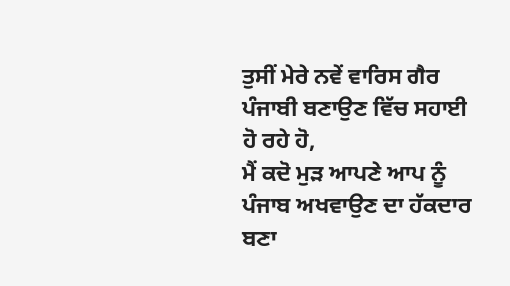ਤੁਸੀਂ ਮੇਰੇ ਨਵੇਂ ਵਾਰਿਸ ਗੈਰ ਪੰਜਾਬੀ ਬਣਾਉਣ ਵਿੱਚ ਸਹਾਈ ਹੋ ਰਹੇ ਹੋ,
ਮੈਂ ਕਦੋ ਮੁੜ ਆਪਣੇ ਆਪ ਨੂੰ ਪੰਜਾਬ ਅਖਵਾਉਣ ਦਾ ਹੱਕਦਾਰ ਬਣਾ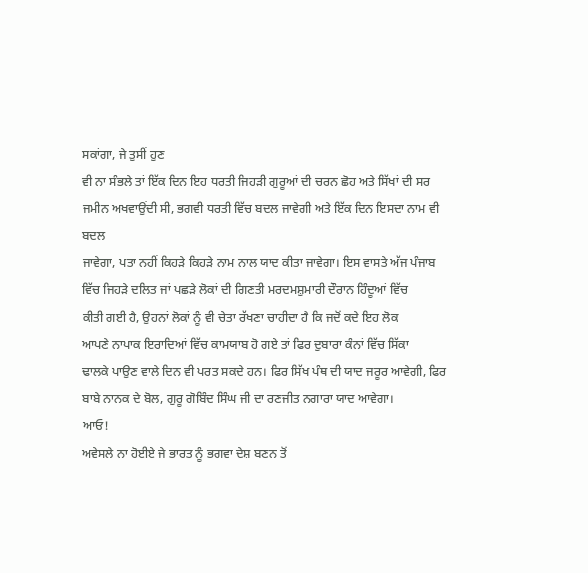ਸਕਾਂਗਾ, ਜੇ ਤੁਸੀਂ ਹੁਣ
ਵੀ ਨਾ ਸੰਭਲੇ ਤਾਂ ਇੱਕ ਦਿਨ ਇਹ ਧਰਤੀ ਜਿਹੜੀ ਗੁਰੂਆਂ ਦੀ ਚਰਨ ਛੋਹ ਅਤੇ ਸਿੱਖਾਂ ਦੀ ਸਰ
ਜਮੀਨ ਅਖਵਾਉਂਦੀ ਸੀ, ਭਗਵੀ ਧਰਤੀ ਵਿੱਚ ਬਦਲ ਜਾਵੇਗੀ ਅਤੇ ਇੱਕ ਦਿਨ ਇਸਦਾ ਨਾਮ ਵੀ ਬਦਲ
ਜਾਵੇਗਾ, ਪਤਾ ਨਹੀਂ ਕਿਹੜੇ ਕਿਹੜੇ ਨਾਮ ਨਾਲ ਯਾਦ ਕੀਤਾ ਜਾਵੇਗਾ। ਇਸ ਵਾਸਤੇ ਅੱਜ ਪੰਜਾਬ
ਵਿੱਚ ਜਿਹੜੇ ਦਲਿਤ ਜਾਂ ਪਛੜੇ ਲੋਕਾਂ ਦੀ ਗਿਣਤੀ ਮਰਦਮਸ਼ੁਮਾਰੀ ਦੌਰਾਨ ਹਿੰਦੂਆਂ ਵਿੱਚ
ਕੀਤੀ ਗਈ ਹੈ, ਉਹਨਾਂ ਲੋਕਾਂ ਨੂੰ ਵੀ ਚੇਤਾ ਰੱਖਣਾ ਚਾਹੀਦਾ ਹੈ ਕਿ ਜਦੋਂ ਕਦੇ ਇਹ ਲੋਕ
ਆਪਣੇ ਨਾਪਾਕ ਇਰਾਦਿਆਂ ਵਿੱਚ ਕਾਮਯਾਬ ਹੋ ਗਏ ਤਾਂ ਫਿਰ ਦੁਬਾਰਾ ਕੰਨਾਂ ਵਿੱਚ ਸਿੱਕਾ
ਢਾਲਕੇ ਪਾਉਣ ਵਾਲੇ ਦਿਨ ਵੀ ਪਰਤ ਸਕਦੇ ਹਨ। ਫਿਰ ਸਿੱਖ ਪੰਥ ਦੀ ਯਾਦ ਜਰੂਰ ਆਵੇਗੀ, ਫਿਰ
ਬਾਬੇ ਨਾਨਕ ਦੇ ਬੋਲ, ਗੁਰੂ ਗੋਬਿੰਦ ਸਿੰਘ ਜੀ ਦਾ ਰਣਜੀਤ ਨਗਾਰਾ ਯਾਦ ਆਵੇਗਾ।
ਆਓ!
ਅਵੇਸਲੇ ਨਾ ਹੋਈਏ ਜੇ ਭਾਰਤ ਨੂੰ ਭਗਵਾ ਦੇਸ਼ ਬਣਨ ਤੋਂ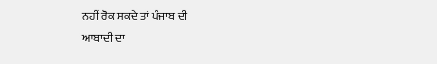ਨਹੀਂ ਰੋਕ ਸਕਦੇ ਤਾਂ ਪੰਜਾਬ ਦੀ
ਆਬਾਦੀ ਦਾ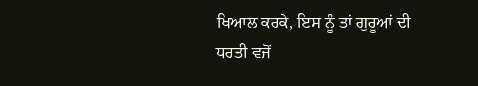ਖਿਆਲ ਕਰਕੇ, ਇਸ ਨੂੰ ਤਾਂ ਗੁਰੂਆਂ ਦੀ ਧਰਤੀ ਵਜੋਂ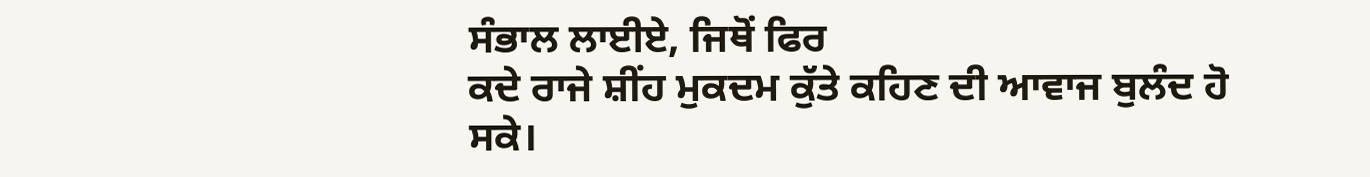ਸੰਭਾਲ ਲਾਈਏ, ਜਿਥੋਂ ਫਿਰ
ਕਦੇ ਰਾਜੇ ਸ਼ੀਂਹ ਮੁਕਦਮ ਕੁੱਤੇ ਕਹਿਣ ਦੀ ਆਵਾਜ ਬੁਲੰਦ ਹੋ ਸਕੇ।